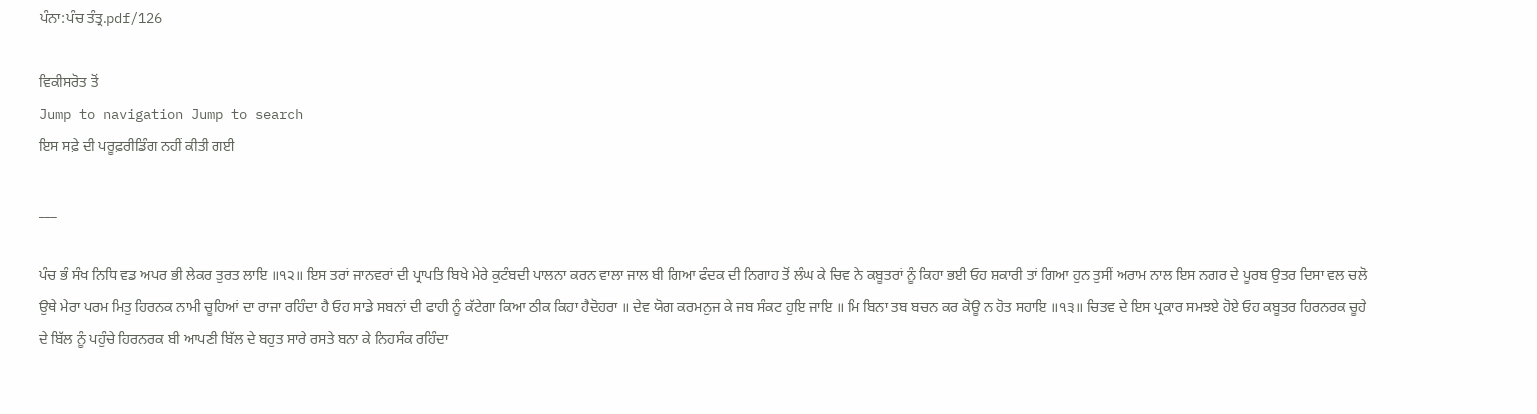ਪੰਨਾ:ਪੰਚ ਤੰਤ੍ਰ.pdf/126

ਵਿਕੀਸਰੋਤ ਤੋਂ
Jump to navigation Jump to search
ਇਸ ਸਫ਼ੇ ਦੀ ਪਰੂਫ਼ਰੀਡਿੰਗ ਨਹੀਂ ਕੀਤੀ ਗਈ

___

ਪੰਚ ਭੰ ਸੰਖ ਨਿਧਿ ਵਡ ਅਪਰ ਭੀ ਲੇਕਰ ਤੁਰਤ ਲਾਇ ॥੧੨॥ ਇਸ ਤਰਾਂ ਜਾਨਵਰਾਂ ਦੀ ਪ੍ਰਾਪਤਿ ਬਿਖੇ ਮੇਰੇ ਕੁਟੰਬਦੀ ਪਾਲਨਾ ਕਰਨ ਵਾਲਾ ਜਾਲ ਬੀ ਗਿਆ ਫੰਦਕ ਦੀ ਨਿਗਾਹ ਤੋਂ ਲੰਘ ਕੇ ਚਿਵ ਨੇ ਕਬੂਤਰਾਂ ਨੂੰ ਕਿਹਾ ਭਈ ਓਹ ਸ਼ਕਾਰੀ ਤਾਂ ਗਿਆ ਹੁਨ ਤੁਸੀਂ ਅਰਾਮ ਨਾਲ ਇਸ ਨਗਰ ਦੇ ਪੂਰਬ ਉਤਰ ਦਿਸਾ ਵਲ ਚਲੋ ਉਥੇ ਮੇਰਾ ਪਰਮ ਮਿਤੁ ਹਿਰਨਕ ਨਾਮੀ ਚੂਹਿਆਂ ਦਾ ਰਾਜਾ ਰਹਿੰਦਾ ਹੈ ਓਹ ਸਾਡੇ ਸਬਨਾਂ ਦੀ ਫਾਹੀ ਨੂੰ ਕੱਟੇਗਾ ਕਿਆ ਠੀਕ ਕਿਹਾ ਹੈਦੋਹਰਾ ॥ ਦੇਵ ਯੋਗ ਕਰਮਨੁਜ ਕੇ ਜਬ ਸੰਕਟ ਹੁਇ ਜਾਇ ॥ ਮਿ ਬਿਨਾ ਤਬ ਬਚਨ ਕਰ ਕੋਊ ਨ ਹੋਤ ਸਹਾਇ ॥੧੩॥ ਚਿਤਵ ਦੇ ਇਸ ਪ੍ਰਕਾਰ ਸਮਝਏ ਹੋਏ ਓਹ ਕਬੂਤਰ ਹਿਰਨਰਕ ਚੂਹੇ ਦੇ ਬਿੱਲ ਨੂੰ ਪਹੁੰਚੇ ਹਿਰਨਰਕ ਬੀ ਆਪਣੀ ਬਿੱਲ ਦੇ ਬਹੁਤ ਸਾਰੇ ਰਸਤੇ ਬਨਾ ਕੇ ਨਿਹਸੰਕ ਰਹਿੰਦਾ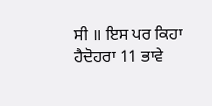ਸੀ ॥ ਇਸ ਪਰ ਕਿਹਾ ਹੈਦੋਹਰਾ 11 ਭਾਵੇ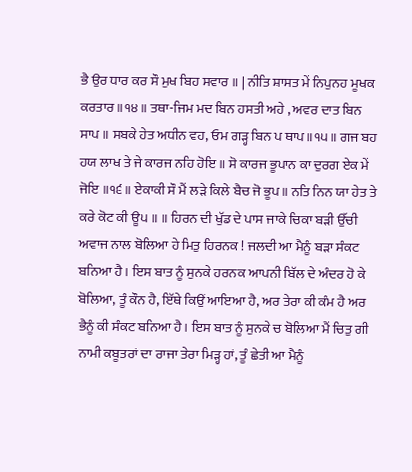ਭੈ ਉਰ ਧਾਰ ਕਰ ਸੌ ਮੁਖ ਬਿਹ ਸਵਾਰ ॥ | ਨੀਤਿ ਸ਼ਾਸਤ ਮੇਂ ਨਿਪੁਨਹ ਮੂਖਕ ਕਰਤਾਰ ॥੧੪॥ ਤਥਾ-ਜਿਮ ਮਦ ਬਿਨ ਹਸਤੀ ਅਹੇ , ਅਵਰ ਦਾਤ ਬਿਨ ਸਾਪ ॥ ਸਬਕੇ ਹੇਤ ਅਧੀਨ ਵਹ, ਓਮ ਗੜ੍ਹ ਬਿਨ ਪ ਥਾਪ॥੧੫॥ ਗਜ ਬਹ ਹਯ ਲਾਖ ਤੇ ਜੇ ਕਾਰਜ ਨਹਿ ਹੋਇ ॥ ਸੋ ਕਾਰਜ ਭੂਪਾਨ ਕਾ ਦੁਰਗ ਏਕ ਮੇਂ ਜੋਇ ॥੧੬॥ ਏਕਾਕੀ ਸੌ ਮੈਂ ਲੜੇ ਕਿਲੇ ਬੈਚ ਜੋ ਭੂਪ॥ ਨਤਿ ਨਿਨ ਯਾ ਹੇਤ ਤੇ ਕਰੇ ਕੋਟ ਕੀ ਊ੫ ॥ ॥ ਹਿਰਨ ਦੀ ਖੁੱਡ ਦੇ ਪਾਸ ਜਾਕੇ ਚਿਕਾ ਬੜੀ ਉੱਚੀ ਅਵਾਜ ਨਾਲ ਬੋਲਿਆ ਹੇ ਮਿਤੁ ਹਿਰਨਕ ! ਜਲਦੀ ਆ ਮੈਨੂੰ ਬੜਾ ਸੰਕਟ ਬਨਿਆ ਹੈ। ਇਸ ਬਾਤ ਨੂੰ ਸੁਨਕੇ ਹਰਨਕ ਆਪਨੀ ਬਿੱਲ ਦੇ ਅੰਦਰ ਹੋ ਕੇ ਬੋਲਿਆ, ਤੂੰ ਕੌਨ ਹੈ, ਇੱਥੇ ਕਿਉਂ ਆਇਆ ਹੈ, ਅਰ ਤੇਰਾ ਕੀ ਕੰਮ ਹੈ ਅਰ ਭੈਨੂੰ ਕੀ ਸੰਕਟ ਬਨਿਆ ਹੈ। ਇਸ ਬਾਤ ਨੂੰ ਸੁਨਕੇ ਚ ਬੋਲਿਆ ਮੈਂ ਚਿਤੁ ਗੀ ਨਾਮੀ ਕਬੂਤਰਾਂ ਦਾ ਰਾਜਾ ਤੇਰਾ ਮਿੜ੍ਹ ਹਾਂ, ਤੂੰ ਛੇਤੀ ਆ ਮੈਨੂੰ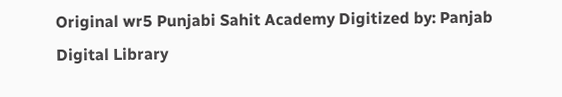Original wr5 Punjabi Sahit Academy Digitized by: Panjab Digital Library